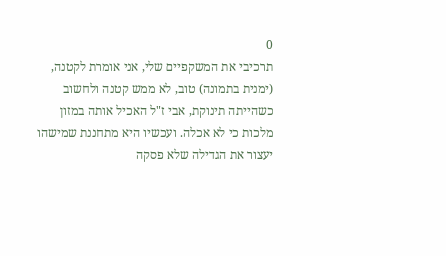0
תרכיבי את המשקפיים שלי, אני אומרת לקטנה, (ימנית בתמונה) טוב, לא ממש קטנה ולחשוב כשהייתה תינוקת, אבי ז"ל האכיל אותה במזון מלכות כי לא אכלה. ועכשיו היא מתחננת שמישהו יעצור את הגדילה שלא פסקה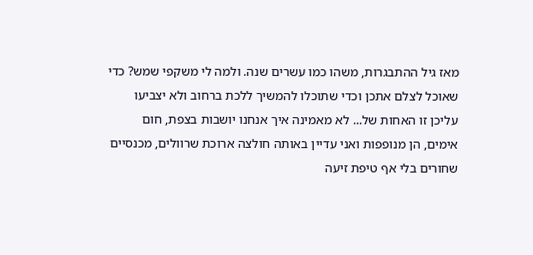מאז גיל ההתבגרות, משהו כמו עשרים שנה. ולמה לי משקפי שמש? כדי שאוכל לצלם אתכן וכדי שתוכלו להמשיך ללכת ברחוב ולא יצביעו עליכן זו האחות של... לא מאמינה איך אנחנו יושבות בצפת, חום אימים, הן מנופפות ואני עדיין באותה חולצה ארוכת שרוולים, מכנסיים שחורים בלי אף טיפת זיעה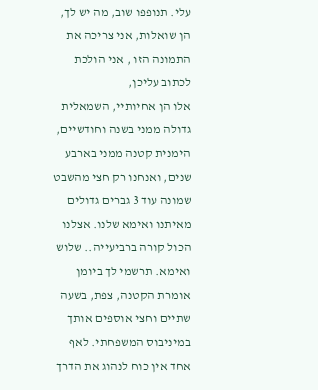עלי. תנופפו שוב, מה יש לך, הן שואלות, אני צריכה את התמונה הזו , אני הולכת לכתוב עליכן,
אלו הן אחיותיי, השמאלית גדולה ממני בשנה וחודשיים, הימנית קטנה ממני בארבע שנים, ואנחנו רק חצי מהשבט שמונה עוד 3 גברים גדולים מאיתנו ואימא שלנו. אצלנו הכול קורה ברביעייה.. שלוש ואימא. תרשמי לך ביומן אומרת הקטנה, צפת, בשעה שתיים וחצי אוספים אותך במיניבוס המשפחתי. לאף אחד אין כוח לנהוג את הדרך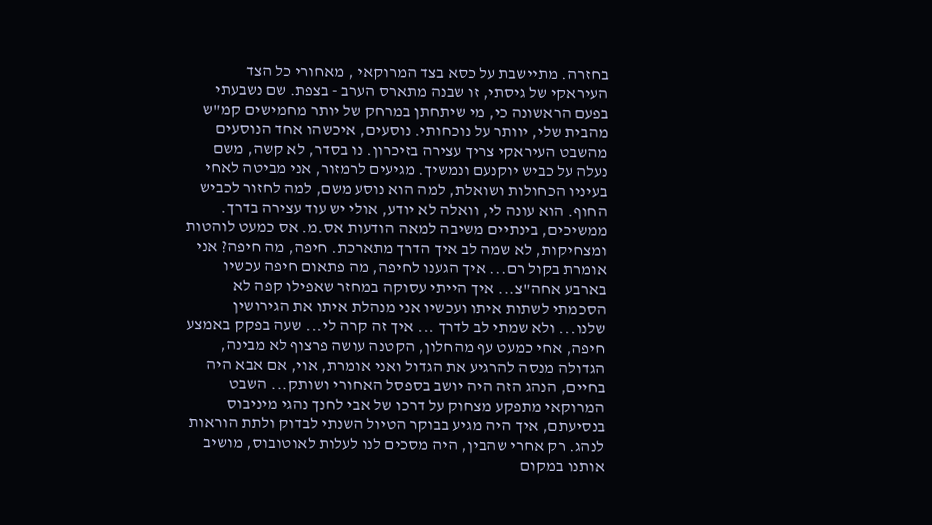בחזרה. מתיישבת על כסא בצד המרוקאי , מאחורי כל הצד העיראקי של גיסתי, זו שבנה מתארס הערב - בצפת. שם נשבעתי בפעם הראשונה כי, מי שיתחתן במרחק של יותר מחמישים קמ"ש מהבית שלי, יוותר על נוכחותי. נוסעים, איכשהו אחד הנוסעים מהשבט העיראקי צריך עצירה בזיכרון. נו בסדר, לא קשה, משם נעלה על כביש יוקנעם ונמשיך. מגיעים לרמזור, אני מביטה לאחי בעיניו הכחולות ושואלת, למה הוא נוסע משם, למה לחזור לכביש החוף. הוא עונה לי, וואלה לא יודע, אולי יש עוד עצירה בדרך. ממשיכים, בינתיים משיבה למאה הודעות אס.מ. אס כמעט לוהטות ומצחיקות, לא שמה לב איך הדרך מתארכת. חיפה, מה חיפה? אני אומרת בקול רם... איך הגענו לחיפה, מה פתאום חיפה עכשיו בארבע אחה"צ... איך הייתי עסוקה במחזר שאפילו קפה לא הסכמתי לשתות איתו ועכשיו אני מנהלת איתו את הגירושין שלנו... ולא שמתי לב לדרך ... איך זה קרה לי... שעה בפקק באמצע חיפה, אחי כמעט עף מהחלון, הקטנה עושה פרצוף לא מבינה, הגדולה מנסה להרגיע את הגדול ואני אומרת, אוי, אם אבא היה בחיים, הנהג הזה היה יושב בספסל האחורי ושותק... השבט המרוקאי מתפקע מצחוק על דרכו של אבי לחנך נהגי מיניבוס בנסיעתם, איך היה מגיע בבוקר הטיול השנתי לבדוק ולתת הוראות לנהג. רק אחרי שהבין, היה מסכים לנו לעלות לאוטובוס, מושיב אותנו במקום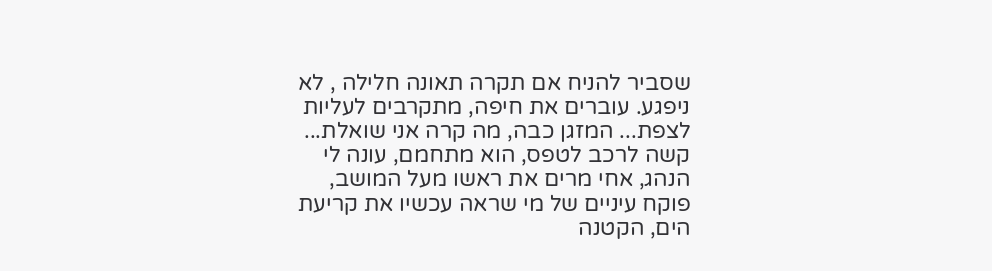שסביר להניח אם תקרה תאונה חלילה , לא ניפגע. עוברים את חיפה, מתקרבים לעליות לצפת... המזגן כבה, מה קרה אני שואלת... קשה לרכב לטפס, הוא מתחמם, עונה לי הנהג, אחי מרים את ראשו מעל המושב, פוקח עיניים של מי שראה עכשיו את קריעת הים, הקטנה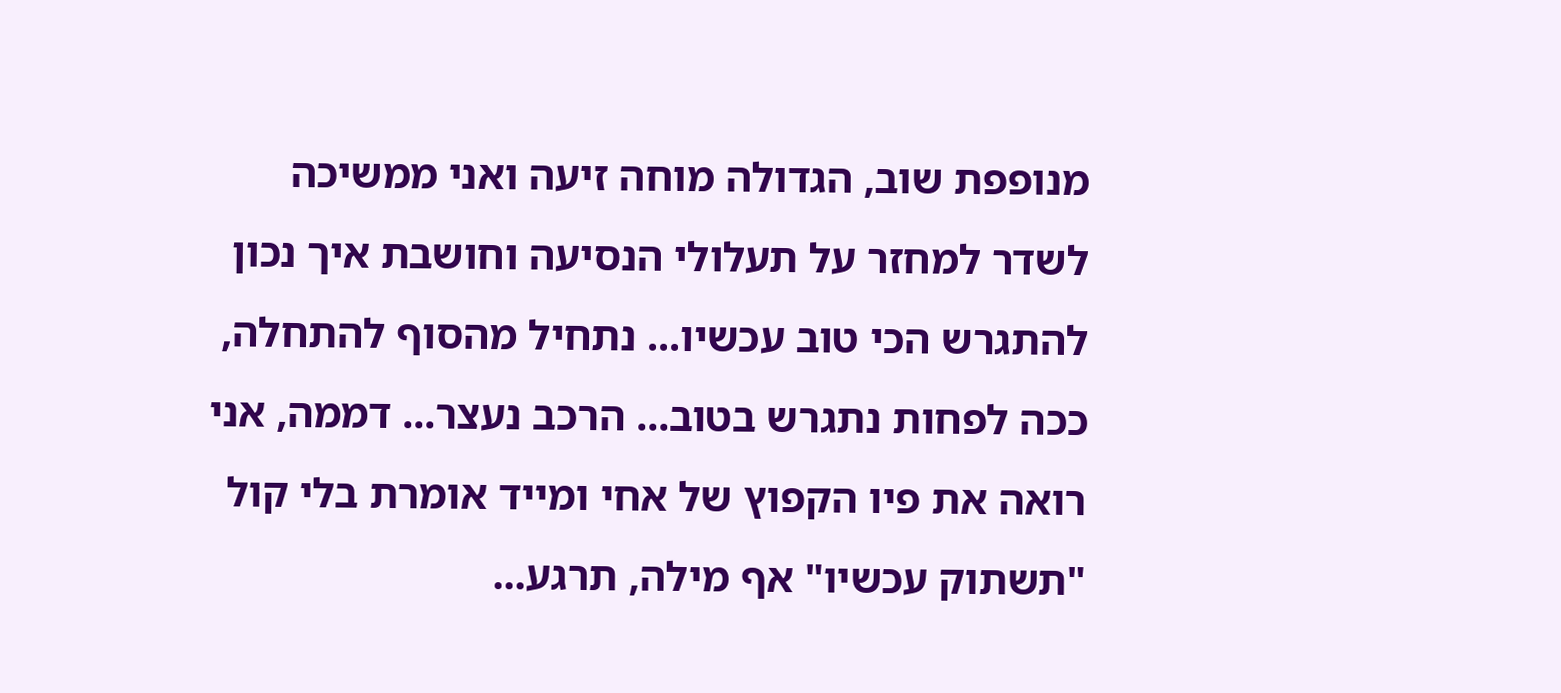מנופפת שוב, הגדולה מוחה זיעה ואני ממשיכה לשדר למחזר על תעלולי הנסיעה וחושבת איך נכון להתגרש הכי טוב עכשיו... נתחיל מהסוף להתחלה, ככה לפחות נתגרש בטוב... הרכב נעצר... דממה, אני רואה את פיו הקפוץ של אחי ומייד אומרת בלי קול "תשתוק עכשיו" אף מילה, תרגע...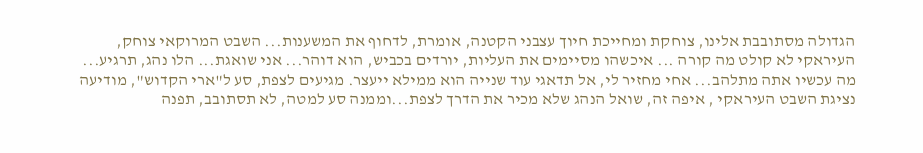הגדולה מסתובבת אלינו, צוחקת ומחייכת חיוך עצבני הקטנה, אומרת, לדחוף את המשענות... השבט המרוקאי צוחק, העיראקי לא קולט מה קורה ... איכשהו מסיימים את העליות, יורדים בכביש, הוא דוהר... אני שואגת... הלו נהג, תרגיע... מה עכשיו אתה מתלהב... אחי מחזיר לי, אל תדאגי עוד שנייה הוא ממילא ייעצר. מגיעים לצפת, סע ל"ארי הקדוש", מודיעה נציגת השבט העיראקי , איפה זה, שואל הנהג שלא מכיר את הדרך לצפת...וממנה סע למטה, לא תסתובב, תפנה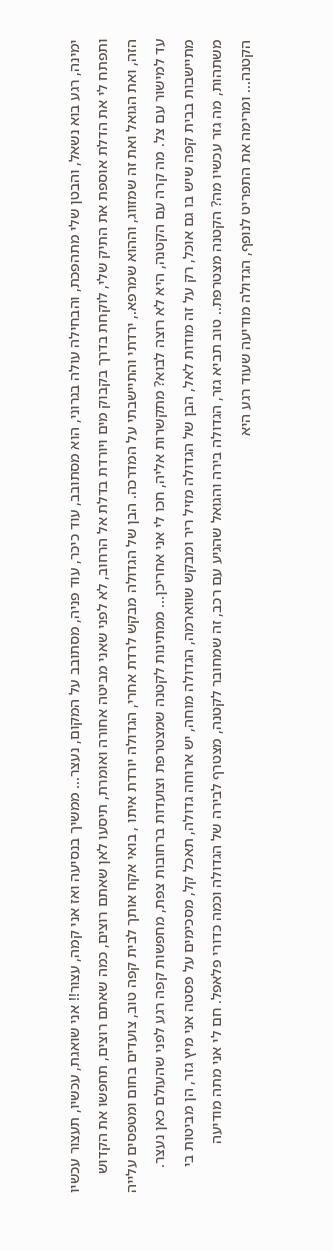ימינה, רגע בוא נשאל, והבטן שלי מתהפכת, והבחילה עולה בגרוני, הוא מסתובב, עוד כיכר, עוד פניה, מסתובב על המקום, נעצר... ממשיך בנסיעה ואז אני קמה, עצור!! אני שואגת, עכשיו, תעצור עכשיו ותפתח לי את הדלת אוספת את התיק שלי, לוקחת בדרך בקבוק מים ויורדת בדלת אל הרחוב, לא לפני שאני מביטה אחורה ואומרת, תיסעו לאן שאתם רוצים, כמה שאתם רוצים, תחפשו את הקדוש הזה, ואת הגואל ואת זה שמזווג, וההוא שמרפא., ירדתי והתיישבתי על המדרכה. הבן של הגדולה מבקש לרדת אחרי, הגדולה יורדת איתו , בואי אקח אותך לבית קפה טוב, צועדים בחום ומטפסים עלייה עד למישור עם צל. מה קרה עם הקטנה, היא לא רוצה לבוא? מתקשרות אליה, חכו לי אני אחריכן... ממתינות לקטנה שמצטרפת וצועדות ברחובות צפת, מחפשות קפה רגע לפני שהעולם כאן נעצר. מתיישבות בבית קפה שיש בו גם אוכל, רק על זה מודות לאל, הבן של הגדולה מזיל ריר ומבקש שווארמה, הגדולה מוחה, יש ארוחה גדולה, תאכל קל, מסכימים על פסטה אני מיץ גזר, הן מביטות בי משתהות, מה גזר עכשיו מה? הקטנה מצטרפת.. טוב תביא גזר, הגדולה בירה והגואל שהגיע עם רכב, זה שמחובר לקטנה, מצטרף לבירה של הגדולה וכמה כדורי פלאפל. חם לי אני מתה מודיעה הקטנה... ומרימה את התפריט לנופף, הגדולה מודיעה שעוד רגע היא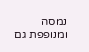נמסה ומנופפת גם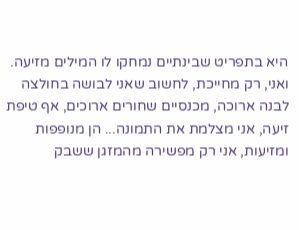היא בתפריט שבינתיים נמחקו לו המילים מזיעה. ואני, רק מחייכת, לחשוב שאני לבושה בחולצה לבנה ארוכה, מכנסיים שחורים ארוכים, אף טיפת זיעה, אני מצלמת את התמונה... הן מנופפות ומזיעות, אני רק מפשירה מהמזגן ששבק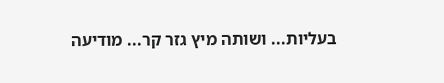בעליות... ושותה מיץ גזר קר... מודיעה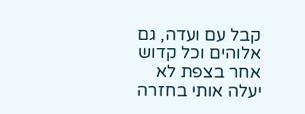קבל עם ועדה, גם אלוהים וכל קדוש אחר בצפת לא יעלה אותי בחזרה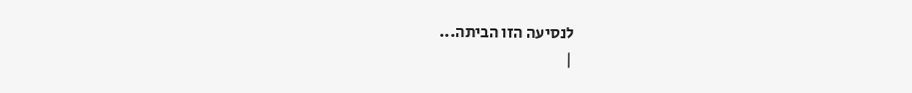לנסיעה הזו הביתה...
|